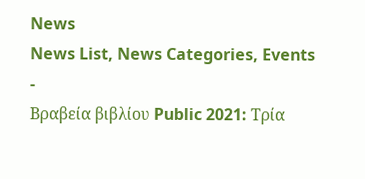News
News List, News Categories, Events
-
Βραβεία βιβλίου Public 2021: Τρία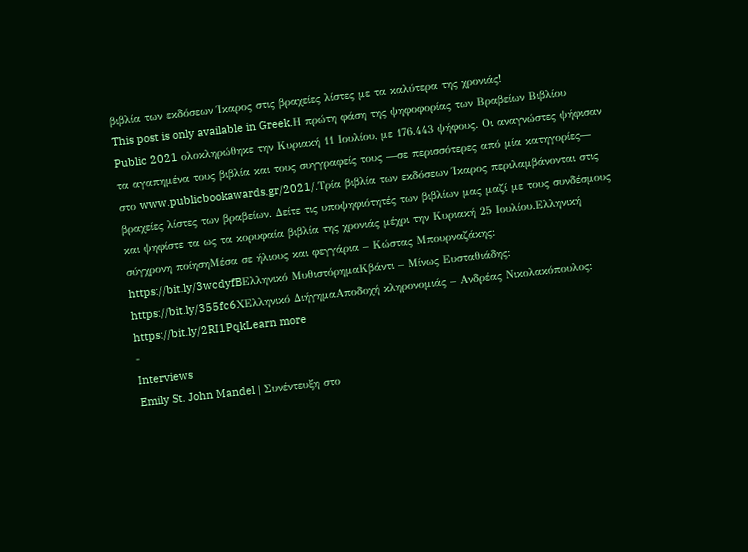βιβλία των εκδόσεων Ίκαρος στις βραχείες λίστες με τα καλύτερα της χρονιάς!
This post is only available in Greek.Η πρώτη φάση της ψηφοφορίας των Βραβείων Βιβλίου Public 2021 ολοκληρώθηκε την Κυριακή 11 Ιουλίου, με 176.443 ψήφους. Οι αναγνώστες ψήφισαν τα αγαπημένα τους βιβλία και τους συγγραφείς τους ―σε περισσότερες από μία κατηγορίες― στο www.publicbookawards.gr/2021/.Τρία βιβλία των εκδόσεων Ίκαρος περιλαμβάνονται στις βραχείες λίστες των βραβείων. Δείτε τις υποψηφιότητές των βιβλίων μας μαζί με τους συνδέσμους και ψηφίστε τα ως τα κορυφαία βιβλία της χρονιάς μέχρι την Κυριακή 25 Ιουλίου.Ελληνική σύγχρονη ποίησηΜέσα σε ήλιους και φεγγάρια – Κώστας Μπουρναζάκης: https://bit.ly/3wcdyfBΕλληνικό ΜυθιστόρημαΚβάντι – Μίνως Ευσταθιάδης: https://bit.ly/355fc6XΕλληνικό ΔιήγημαΑποδοχή κληρονομιάς – Ανδρέας Νικολακόπουλος: https://bit.ly/2RI1PqkLearn more
-
Interviews
Emily St. John Mandel | Συνέντευξη στο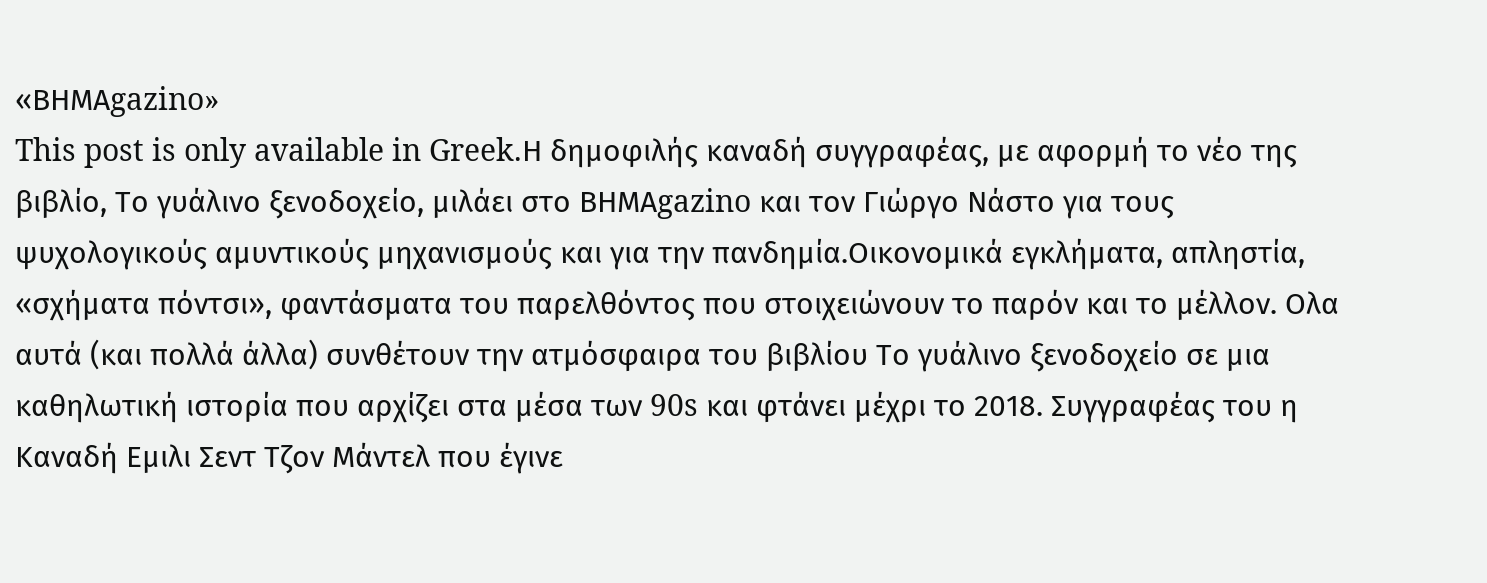«ΒΗΜΑgazino»
This post is only available in Greek.Η δημοφιλής καναδή συγγραφέας, με αφορμή το νέο της βιβλίο, Το γυάλινο ξενοδοχείο, μιλάει στο ΒΗΜΑgazino και τον Γιώργο Νάστο για τους ψυχολογικούς αμυντικούς μηχανισμούς και για την πανδημία.Οικονομικά εγκλήματα, απληστία, «σχήματα πόντσι», φαντάσματα του παρελθόντος που στοιχειώνουν το παρόν και το μέλλον. Ολα αυτά (και πολλά άλλα) συνθέτουν την ατμόσφαιρα του βιβλίου Το γυάλινο ξενοδοχείο σε μια καθηλωτική ιστορία που αρχίζει στα μέσα των 90s και φτάνει μέχρι το 2018. Συγγραφέας του η Καναδή Εμιλι Σεντ Τζον Μάντελ που έγινε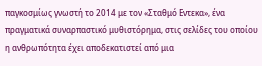παγκοσμίως γνωστή το 2014 με τον «Σταθμό Εντεκα», ένα πραγματικά συναρπαστικό μυθιστόρημα, στις σελίδες του οποίου η ανθρωπότητα έχει αποδεκατιστεί από μια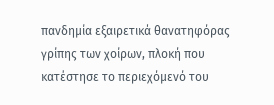πανδημία εξαιρετικά θανατηφόρας γρίπης των χοίρων, πλοκή που κατέστησε το περιεχόμενό του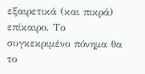εξαιρετικά (και πικρά) επίκαιρο. Το συγκεκριμένο πόνημα θα το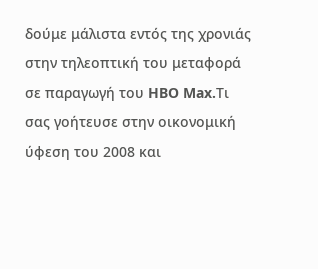δούμε μάλιστα εντός της χρονιάς στην τηλεοπτική του μεταφορά σε παραγωγή του HBO Max.Τι σας γοήτευσε στην οικονομική ύφεση του 2008 και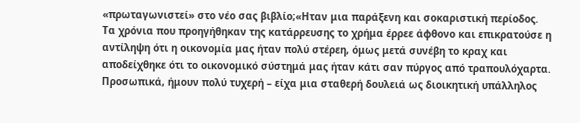«πρωταγωνιστεί» στο νέο σας βιβλίο;«Ηταν μια παράξενη και σοκαριστική περίοδος. Τα χρόνια που προηγήθηκαν της κατάρρευσης το χρήμα έρρεε άφθονο και επικρατούσε η αντίληψη ότι η οικονομία μας ήταν πολύ στέρεη, όμως μετά συνέβη το κραχ και αποδείχθηκε ότι το οικονομικό σύστημά μας ήταν κάτι σαν πύργος από τραπουλόχαρτα. Προσωπικά, ήμουν πολύ τυχερή – είχα μια σταθερή δουλειά ως διοικητική υπάλληλος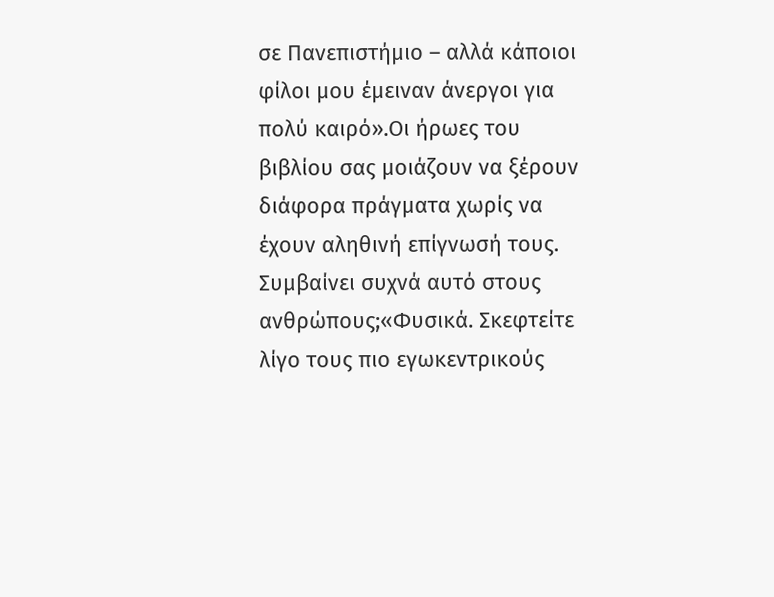σε Πανεπιστήμιο – αλλά κάποιοι φίλοι μου έμειναν άνεργοι για πολύ καιρό».Οι ήρωες του βιβλίου σας μοιάζουν να ξέρουν διάφορα πράγματα χωρίς να έχουν αληθινή επίγνωσή τους. Συμβαίνει συχνά αυτό στους ανθρώπους;«Φυσικά. Σκεφτείτε λίγο τους πιο εγωκεντρικούς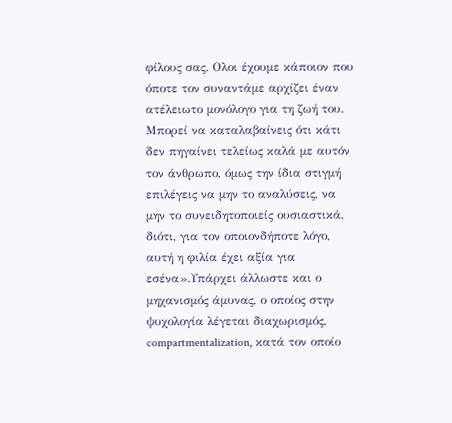φίλους σας. Ολοι έχουμε κάποιον που όποτε τον συναντάμε αρχίζει έναν ατέλειωτο μονόλογο για τη ζωή του. Μπορεί να καταλαβαίνεις ότι κάτι δεν πηγαίνει τελείως καλά με αυτόν τον άνθρωπο, όμως την ίδια στιγμή επιλέγεις να μην το αναλύσεις, να μην το συνειδητοποιείς ουσιαστικά, διότι, για τον οποιονδήποτε λόγο, αυτή η φιλία έχει αξία για εσένα».Υπάρχει άλλωστε και ο μηχανισμός άμυνας, ο οποίος στην ψυχολογία λέγεται διαχωρισμός, compartmentalization, κατά τον οποίο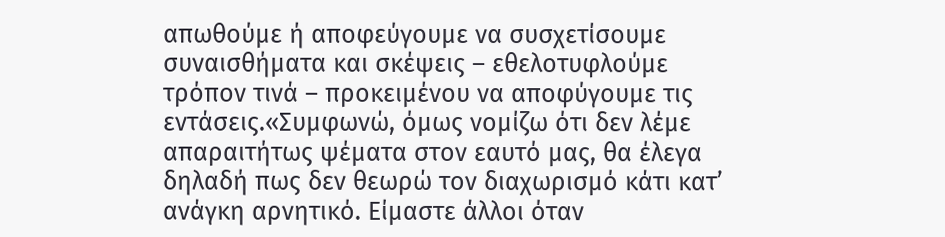απωθούμε ή αποφεύγουμε να συσχετίσουμε συναισθήματα και σκέψεις – εθελοτυφλούμε τρόπον τινά – προκειμένου να αποφύγουμε τις εντάσεις.«Συμφωνώ, όμως νομίζω ότι δεν λέμε απαραιτήτως ψέματα στον εαυτό μας, θα έλεγα δηλαδή πως δεν θεωρώ τον διαχωρισμό κάτι κατ’ ανάγκη αρνητικό. Είμαστε άλλοι όταν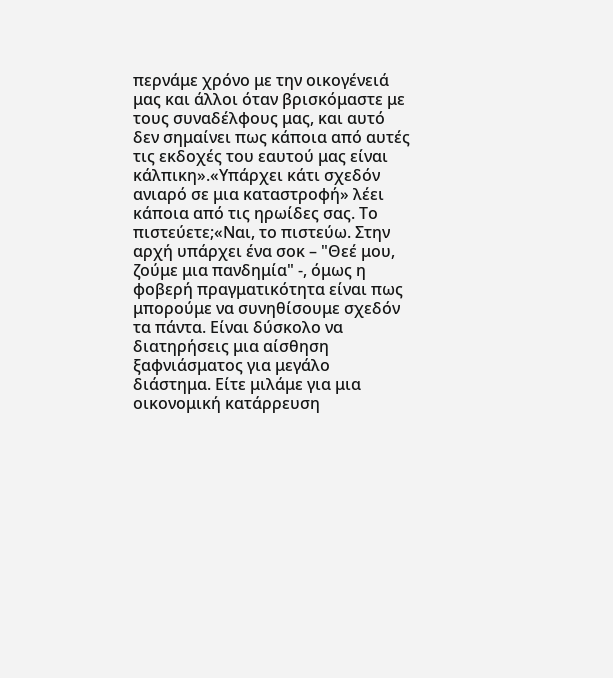περνάμε χρόνο με την οικογένειά μας και άλλοι όταν βρισκόμαστε με τους συναδέλφους μας, και αυτό δεν σημαίνει πως κάποια από αυτές τις εκδοχές του εαυτού μας είναι κάλπικη».«Υπάρχει κάτι σχεδόν ανιαρό σε μια καταστροφή» λέει κάποια από τις ηρωίδες σας. Το πιστεύετε;«Ναι, το πιστεύω. Στην αρχή υπάρχει ένα σοκ – "Θεέ μου, ζούμε μια πανδημία" -, όμως η φοβερή πραγματικότητα είναι πως μπορούμε να συνηθίσουμε σχεδόν τα πάντα. Είναι δύσκολο να διατηρήσεις μια αίσθηση ξαφνιάσματος για μεγάλο διάστημα. Είτε μιλάμε για μια οικονομική κατάρρευση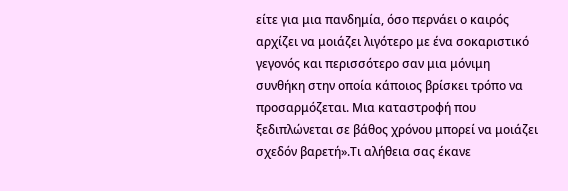είτε για μια πανδημία, όσο περνάει ο καιρός αρχίζει να μοιάζει λιγότερο με ένα σοκαριστικό γεγονός και περισσότερο σαν μια μόνιμη συνθήκη στην οποία κάποιος βρίσκει τρόπο να προσαρμόζεται. Μια καταστροφή που ξεδιπλώνεται σε βάθος χρόνου μπορεί να μοιάζει σχεδόν βαρετή».Τι αλήθεια σας έκανε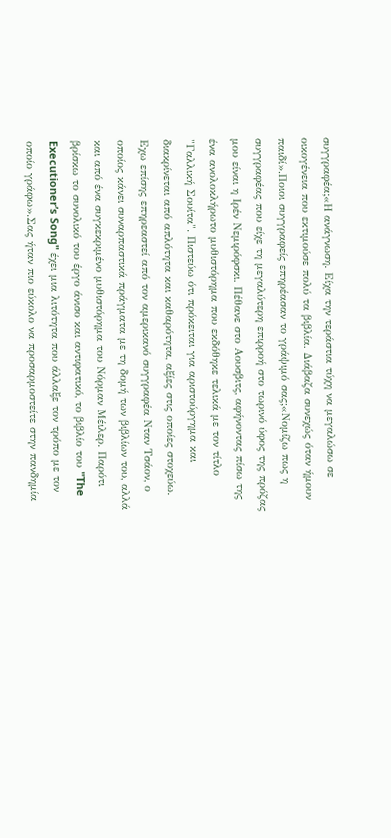συγγραφέα;«Η ανάγνωση. Είχα την τεράστια τύχη να μεγαλώσω σε οικογένεια που εκτιμούσε πολύ τα βιβλία. Διάβαζα συνεχώς όταν ήμουν παιδί».Ποιοι συγγραφείς επηρέασαν το γράψιμό σας;«Νομίζω πως η συγγραφέας που είχε τη μεγαλύτερη επιρροή στο τωρινό ύφος της πρόζας μου είναι η Ιρέν Νεμιρόφσκι. Πέθανε στο Αουσβιτς, αφήνοντας πίσω της ένα ανολοκλήρωτο μυθιστόρημα που εκδόθηκε τελικά με τον τίτλο "Γαλλική Σουίτα". Πιστεύω ότι πρόκειται για αριστούργημα και διακρίνεται από απλότητα και καθαρότητα, αξίες στις οποίες στοχεύω. Εχω επίσης επηρεαστεί από τον αμερικανό συγγραφέα Νταν Τσάον, ο οποίος κάνει συναρπαστικά πράγματα με τη δομή των βιβλίων του, αλλά και από ένα συγκεκριμένο μυθιστόρημα του Νόρμαν Μέιλερ. Παρότι βρίσκω το συνολικό του έργο άνισο και αντιφατικό, το βιβλίο του "The Executioner’s Song" έχει μια λιτότητα που άλλαξε τον τρόπο με τον οποίο γράφω».Σας ήταν πιο εύκολο να προσαρμοστείτε στην πανδημία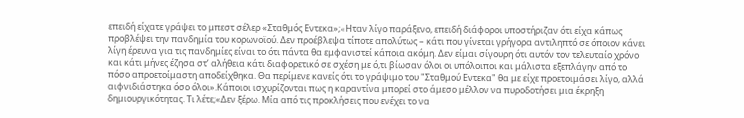επειδή είχατε γράψει το μπεστ σέλερ «Σταθμός Εντεκα»;«Hταν λίγο παράξενο, επειδή διάφοροι υποστήριζαν ότι είχα κάπως προβλέψει την πανδημία του κορωνοϊού. Δεν προέβλεψα τίποτε απολύτως – κάτι που γίνεται γρήγορα αντιληπτό σε όποιον κάνει λίγη έρευνα για τις πανδημίες είναι το ότι πάντα θα εμφανιστεί κάποια ακόμη. Δεν είμαι σίγουρη ότι αυτόν τον τελευταίο χρόνο και κάτι μήνες έζησα στ’ αλήθεια κάτι διαφορετικό σε σχέση με ό,τι βίωσαν όλοι οι υπόλοιποι και μάλιστα εξεπλάγην από το πόσο απροετοίμαστη αποδείχθηκα. Θα περίμενε κανείς ότι το γράψιμο του "Σταθμού Eντεκα" θα με είχε προετοιμάσει λίγο, αλλά αιφνιδιάστηκα όσο όλοι».Κάποιοι ισχυρίζονται πως η καραντίνα μπορεί στο άμεσο μέλλον να πυροδοτήσει μια έκρηξη δημιουργικότητας. Τι λέτε;«Δεν ξέρω. Μία από τις προκλήσεις που ενέχει το να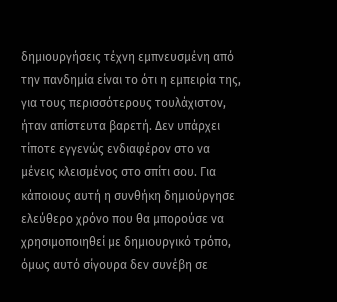δημιουργήσεις τέχνη εμπνευσμένη από την πανδημία είναι το ότι η εμπειρία της, για τους περισσότερους τουλάχιστον, ήταν απίστευτα βαρετή. Δεν υπάρχει τίποτε εγγενώς ενδιαφέρον στο να μένεις κλεισμένος στο σπίτι σου. Για κάποιους αυτή η συνθήκη δημιούργησε ελεύθερο χρόνο που θα μπορούσε να χρησιμοποιηθεί με δημιουργικό τρόπο, όμως αυτό σίγουρα δεν συνέβη σε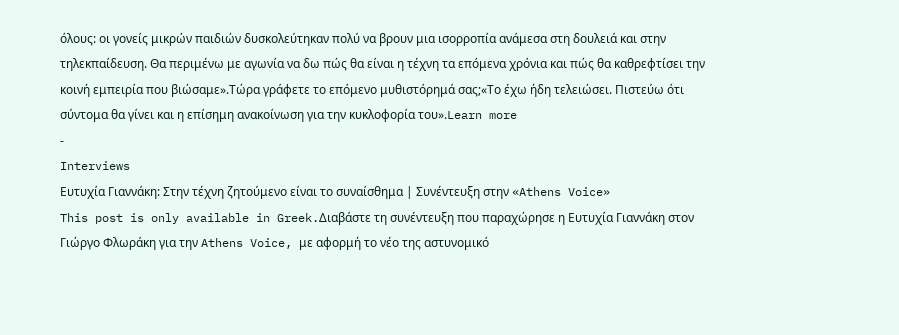όλους: οι γονείς μικρών παιδιών δυσκολεύτηκαν πολύ να βρουν μια ισορροπία ανάμεσα στη δουλειά και στην τηλεκπαίδευση. Θα περιμένω με αγωνία να δω πώς θα είναι η τέχνη τα επόμενα χρόνια και πώς θα καθρεφτίσει την κοινή εμπειρία που βιώσαμε».Τώρα γράφετε το επόμενο μυθιστόρημά σας;«Το έχω ήδη τελειώσει. Πιστεύω ότι σύντομα θα γίνει και η επίσημη ανακοίνωση για την κυκλοφορία του».Learn more
-
Interviews
Ευτυχία Γιαννάκη: Στην τέχνη ζητούμενο είναι το συναίσθημα | Συνέντευξη στην «Athens Voice»
This post is only available in Greek.Διαβάστε τη συνέντευξη που παραχώρησε η Ευτυχία Γιαννάκη στον Γιώργο Φλωράκη για την Athens Voice, με αφορμή το νέο της αστυνομικό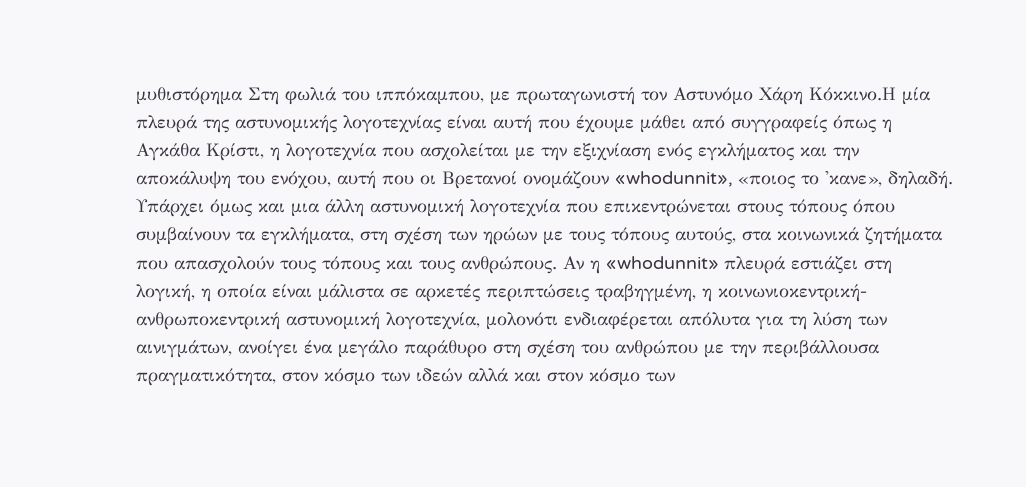μυθιστόρημα Στη φωλιά του ιππόκαμπου, με πρωταγωνιστή τον Αστυνόμο Χάρη Κόκκινο.Η μία πλευρά της αστυνομικής λογοτεχνίας είναι αυτή που έχουμε μάθει από συγγραφείς όπως η Αγκάθα Κρίστι, η λογοτεχνία που ασχολείται με την εξιχνίαση ενός εγκλήματος και την αποκάλυψη του ενόχου, αυτή που οι Βρετανοί ονομάζουν «whodunnit», «ποιος το 'κανε», δηλαδή. Υπάρχει όμως και μια άλλη αστυνομική λογοτεχνία που επικεντρώνεται στους τόπους όπου συμβαίνουν τα εγκλήματα, στη σχέση των ηρώων με τους τόπους αυτούς, στα κοινωνικά ζητήματα που απασχολούν τους τόπους και τους ανθρώπους. Αν η «whodunnit» πλευρά εστιάζει στη λογική, η οποία είναι μάλιστα σε αρκετές περιπτώσεις τραβηγμένη, η κοινωνιοκεντρική-ανθρωποκεντρική αστυνομική λογοτεχνία, μολονότι ενδιαφέρεται απόλυτα για τη λύση των αινιγμάτων, ανοίγει ένα μεγάλο παράθυρο στη σχέση του ανθρώπου με την περιβάλλουσα πραγματικότητα, στον κόσμο των ιδεών αλλά και στον κόσμο των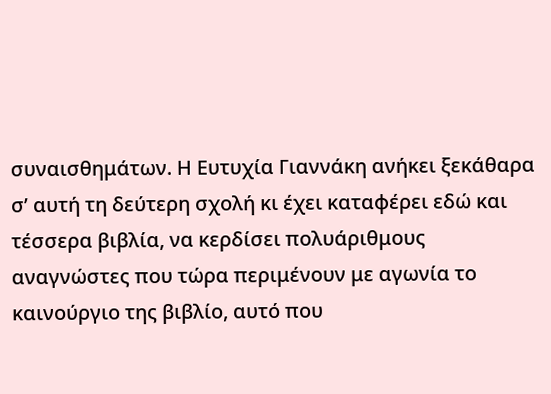συναισθημάτων. Η Ευτυχία Γιαννάκη ανήκει ξεκάθαρα σ’ αυτή τη δεύτερη σχολή κι έχει καταφέρει εδώ και τέσσερα βιβλία, να κερδίσει πολυάριθμους αναγνώστες που τώρα περιμένουν με αγωνία το καινούργιο της βιβλίο, αυτό που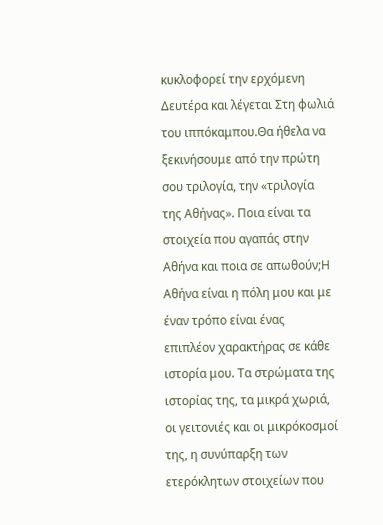κυκλοφορεί την ερχόμενη Δευτέρα και λέγεται Στη φωλιά του ιππόκαμπου.Θα ήθελα να ξεκινήσουμε από την πρώτη σου τριλογία, την «τριλογία της Αθήνας». Ποια είναι τα στοιχεία που αγαπάς στην Αθήνα και ποια σε απωθούν;Η Αθήνα είναι η πόλη μου και με έναν τρόπο είναι ένας επιπλέον χαρακτήρας σε κάθε ιστορία μου. Τα στρώματα της ιστορίας της, τα μικρά χωριά, οι γειτονιές και οι μικρόκοσμοί της, η συνύπαρξη των ετερόκλητων στοιχείων που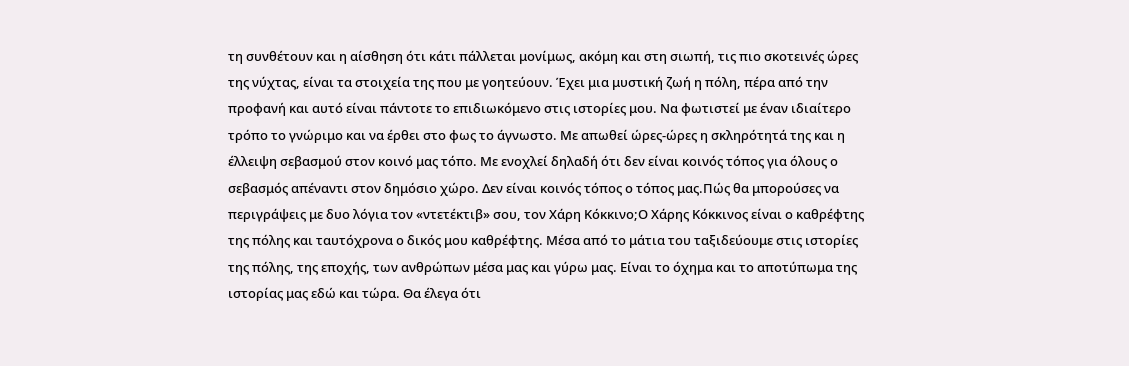τη συνθέτουν και η αίσθηση ότι κάτι πάλλεται μονίμως, ακόμη και στη σιωπή, τις πιο σκοτεινές ώρες της νύχτας, είναι τα στοιχεία της που με γοητεύουν. Έχει μια μυστική ζωή η πόλη, πέρα από την προφανή και αυτό είναι πάντοτε το επιδιωκόμενο στις ιστορίες μου. Να φωτιστεί με έναν ιδιαίτερο τρόπο το γνώριμο και να έρθει στο φως το άγνωστο. Με απωθεί ώρες-ώρες η σκληρότητά της και η έλλειψη σεβασμού στον κοινό μας τόπο. Με ενοχλεί δηλαδή ότι δεν είναι κοινός τόπος για όλους ο σεβασμός απέναντι στον δημόσιο χώρο. Δεν είναι κοινός τόπος ο τόπος μας.Πώς θα μπορούσες να περιγράψεις με δυο λόγια τον «ντετέκτιβ» σου, τον Χάρη Κόκκινο;Ο Χάρης Κόκκινος είναι ο καθρέφτης της πόλης και ταυτόχρονα ο δικός μου καθρέφτης. Μέσα από το μάτια του ταξιδεύουμε στις ιστορίες της πόλης, της εποχής, των ανθρώπων μέσα μας και γύρω μας. Είναι το όχημα και το αποτύπωμα της ιστορίας μας εδώ και τώρα. Θα έλεγα ότι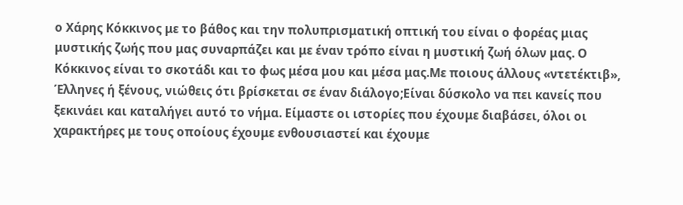ο Χάρης Κόκκινος με το βάθος και την πολυπρισματική οπτική του είναι ο φορέας μιας μυστικής ζωής που μας συναρπάζει και με έναν τρόπο είναι η μυστική ζωή όλων μας. Ο Κόκκινος είναι το σκοτάδι και το φως μέσα μου και μέσα μας.Με ποιους άλλους «ντετέκτιβ», Έλληνες ή ξένους, νιώθεις ότι βρίσκεται σε έναν διάλογο;Είναι δύσκολο να πει κανείς που ξεκινάει και καταλήγει αυτό το νήμα. Είμαστε οι ιστορίες που έχουμε διαβάσει, όλοι οι χαρακτήρες με τους οποίους έχουμε ενθουσιαστεί και έχουμε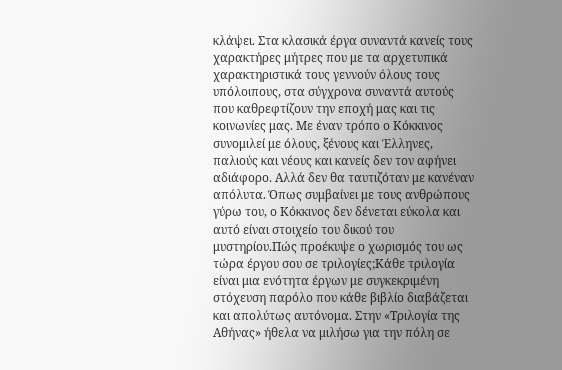κλάψει. Στα κλασικά έργα συναντά κανείς τους χαρακτήρες μήτρες που με τα αρχετυπικά χαρακτηριστικά τους γεννούν όλους τους υπόλοιπους, στα σύγχρονα συναντά αυτούς που καθρεφτίζουν την εποχή μας και τις κοινωνίες μας. Με έναν τρόπο ο Κόκκινος συνομιλεί με όλους, ξένους και Έλληνες, παλιούς και νέους και κανείς δεν τον αφήνει αδιάφορο. Αλλά δεν θα ταυτιζόταν με κανέναν απόλυτα. Όπως συμβαίνει με τους ανθρώπους γύρω του, ο Κόκκινος δεν δένεται εύκολα και αυτό είναι στοιχείο του δικού του μυστηρίου.Πώς προέκυψε ο χωρισμός του ως τώρα έργου σου σε τριλογίες;Κάθε τριλογία είναι μια ενότητα έργων με συγκεκριμένη στόχευση παρόλο που κάθε βιβλίο διαβάζεται και απολύτως αυτόνομα. Στην «Τριλογία της Αθήνας» ήθελα να μιλήσω για την πόλη σε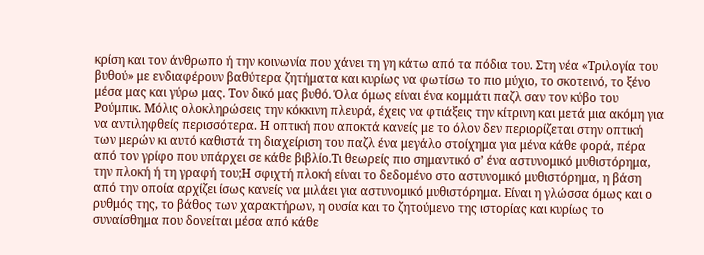κρίση και τον άνθρωπο ή την κοινωνία που χάνει τη γη κάτω από τα πόδια του. Στη νέα «Τριλογία του βυθού» με ενδιαφέρουν βαθύτερα ζητήματα και κυρίως να φωτίσω το πιο μύχιο, το σκοτεινό, το ξένο μέσα μας και γύρω μας. Τον δικό μας βυθό. Όλα όμως είναι ένα κομμάτι παζλ σαν τον κύβο του Ρούμπικ. Μόλις ολοκληρώσεις την κόκκινη πλευρά, έχεις να φτιάξεις την κίτρινη και μετά μια ακόμη για να αντιληφθείς περισσότερα. Η οπτική που αποκτά κανείς με το όλον δεν περιορίζεται στην οπτική των μερών κι αυτό καθιστά τη διαχείριση του παζλ ένα μεγάλο στοίχημα για μένα κάθε φορά, πέρα από τον γρίφο που υπάρχει σε κάθε βιβλίο.Τι θεωρείς πιο σημαντικό σ’ ένα αστυνομικό μυθιστόρημα, την πλοκή ή τη γραφή του;Η σφιχτή πλοκή είναι το δεδομένο στο αστυνομικό μυθιστόρημα, η βάση από την οποία αρχίζει ίσως κανείς να μιλάει για αστυνομικό μυθιστόρημα. Είναι η γλώσσα όμως και ο ρυθμός της, το βάθος των χαρακτήρων, η ουσία και το ζητούμενο της ιστορίας και κυρίως το συναίσθημα που δονείται μέσα από κάθε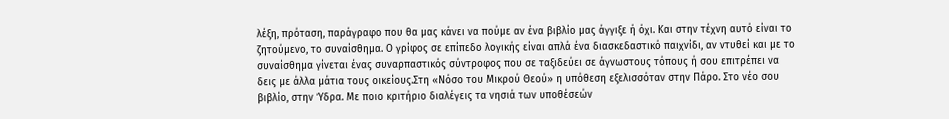λέξη, πρόταση, παράγραφο που θα μας κάνει να πούμε αν ένα βιβλίο μας άγγιξε ή όχι. Και στην τέχνη αυτό είναι το ζητούμενο, το συναίσθημα. Ο γρίφος σε επίπεδο λογικής είναι απλά ένα διασκεδαστικό παιχνίδι, αν ντυθεί και με το συναίσθημα γίνεται ένας συναρπαστικός σύντροφος που σε ταξιδεύει σε άγνωστους τόπους ή σου επιτρέπει να δεις με άλλα μάτια τους οικείους.Στη «Νόσο του Μικρού Θεού» η υπόθεση εξελισσόταν στην Πάρο. Στο νέο σου βιβλίο, στην Ύδρα. Με ποιο κριτήριο διαλέγεις τα νησιά των υποθέσεών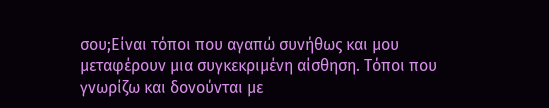σου;Είναι τόποι που αγαπώ συνήθως και μου μεταφέρουν μια συγκεκριμένη αίσθηση. Τόποι που γνωρίζω και δονούνται με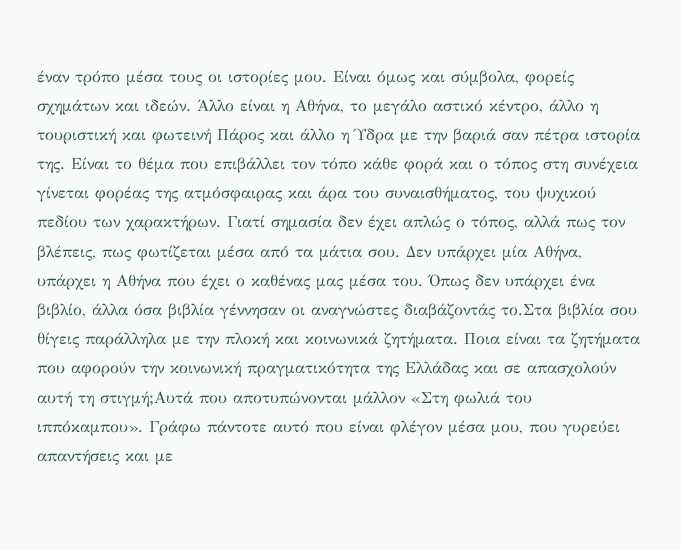έναν τρόπο μέσα τους οι ιστορίες μου. Είναι όμως και σύμβολα, φορείς σχημάτων και ιδεών. Άλλο είναι η Αθήνα, το μεγάλο αστικό κέντρο, άλλο η τουριστική και φωτεινή Πάρος και άλλο η Ύδρα με την βαριά σαν πέτρα ιστορία της. Είναι το θέμα που επιβάλλει τον τόπο κάθε φορά και ο τόπος στη συνέχεια γίνεται φορέας της ατμόσφαιρας και άρα του συναισθήματος, του ψυχικού πεδίου των χαρακτήρων. Γιατί σημασία δεν έχει απλώς ο τόπος, αλλά πως τον βλέπεις, πως φωτίζεται μέσα από τα μάτια σου. Δεν υπάρχει μία Αθήνα, υπάρχει η Αθήνα που έχει ο καθένας μας μέσα του. Όπως δεν υπάρχει ένα βιβλίο, άλλα όσα βιβλία γέννησαν οι αναγνώστες διαβάζοντάς το.Στα βιβλία σου θίγεις παράλληλα με την πλοκή και κοινωνικά ζητήματα. Ποια είναι τα ζητήματα που αφορούν την κοινωνική πραγματικότητα της Ελλάδας και σε απασχολούν αυτή τη στιγμή;Αυτά που αποτυπώνονται μάλλον «Στη φωλιά του ιππόκαμπου». Γράφω πάντοτε αυτό που είναι φλέγον μέσα μου, που γυρεύει απαντήσεις και με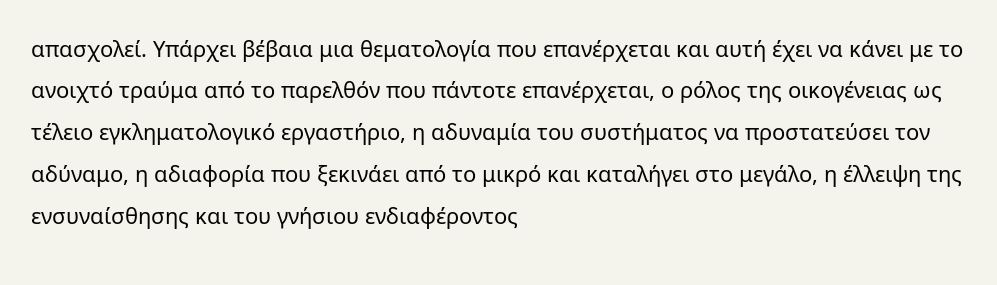απασχολεί. Υπάρχει βέβαια μια θεματολογία που επανέρχεται και αυτή έχει να κάνει με το ανοιχτό τραύμα από το παρελθόν που πάντοτε επανέρχεται, ο ρόλος της οικογένειας ως τέλειο εγκληματολογικό εργαστήριο, η αδυναμία του συστήματος να προστατεύσει τον αδύναμο, η αδιαφορία που ξεκινάει από το μικρό και καταλήγει στο μεγάλο, η έλλειψη της ενσυναίσθησης και του γνήσιου ενδιαφέροντος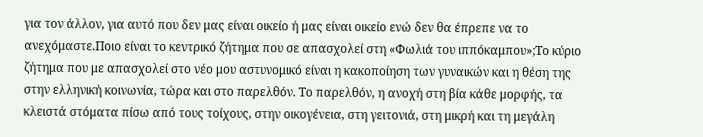για τον άλλον, για αυτό που δεν μας είναι οικείο ή μας είναι οικείο ενώ δεν θα έπρεπε να το ανεχόμαστε.Ποιο είναι το κεντρικό ζήτημα που σε απασχολεί στη «Φωλιά του ιππόκαμπου»;Το κύριο ζήτημα που με απασχολεί στο νέο μου αστυνομικό είναι η κακοποίηση των γυναικών και η θέση της στην ελληνική κοινωνία, τώρα και στο παρελθόν. Το παρελθόν, η ανοχή στη βία κάθε μορφής, τα κλειστά στόματα πίσω από τους τοίχους, στην οικογένεια, στη γειτονιά, στη μικρή και τη μεγάλη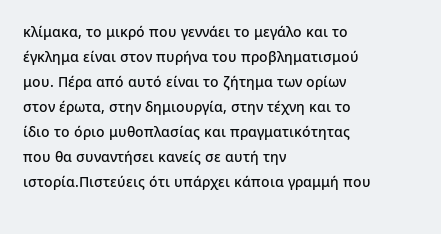κλίμακα, το μικρό που γεννάει το μεγάλο και το έγκλημα είναι στον πυρήνα του προβληματισμού μου. Πέρα από αυτό είναι το ζήτημα των ορίων στον έρωτα, στην δημιουργία, στην τέχνη και το ίδιο το όριο μυθοπλασίας και πραγματικότητας που θα συναντήσει κανείς σε αυτή την ιστορία.Πιστεύεις ότι υπάρχει κάποια γραμμή που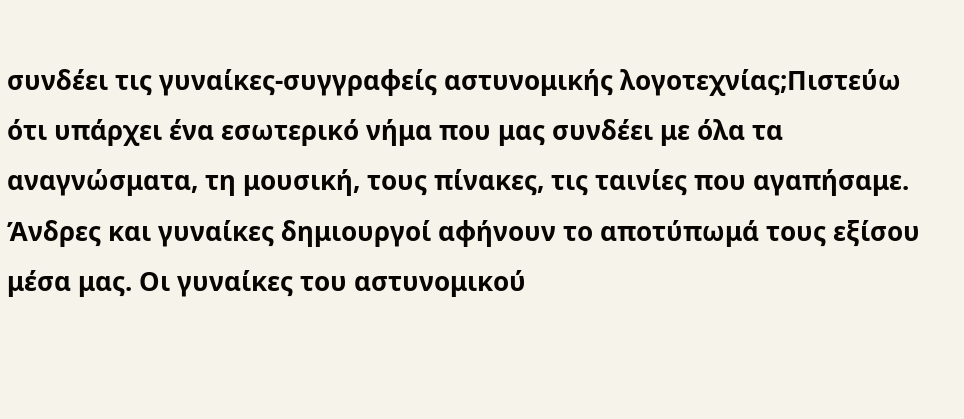συνδέει τις γυναίκες-συγγραφείς αστυνομικής λογοτεχνίας;Πιστεύω ότι υπάρχει ένα εσωτερικό νήμα που μας συνδέει με όλα τα αναγνώσματα, τη μουσική, τους πίνακες, τις ταινίες που αγαπήσαμε. Άνδρες και γυναίκες δημιουργοί αφήνουν το αποτύπωμά τους εξίσου μέσα μας. Οι γυναίκες του αστυνομικού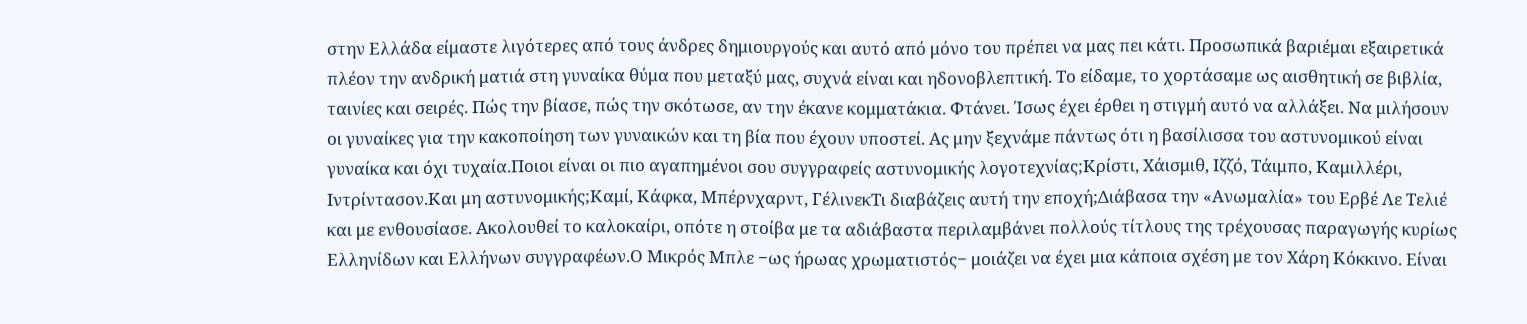στην Ελλάδα είμαστε λιγότερες από τους άνδρες δημιουργούς και αυτό από μόνο του πρέπει να μας πει κάτι. Προσωπικά βαριέμαι εξαιρετικά πλέον την ανδρική ματιά στη γυναίκα θύμα που μεταξύ μας, συχνά είναι και ηδονοβλεπτική. Το είδαμε, το χορτάσαμε ως αισθητική σε βιβλία, ταινίες και σειρές. Πώς την βίασε, πώς την σκότωσε, αν την έκανε κομματάκια. Φτάνει. Ίσως έχει έρθει η στιγμή αυτό να αλλάξει. Να μιλήσουν οι γυναίκες για την κακοποίηση των γυναικών και τη βία που έχουν υποστεί. Ας μην ξεχνάμε πάντως ότι η βασίλισσα του αστυνομικού είναι γυναίκα και όχι τυχαία.Ποιοι είναι οι πιο αγαπημένοι σου συγγραφείς αστυνομικής λογοτεχνίας;Κρίστι, Χάισμιθ, Ιζζό, Τάιμπο, Καμιλλέρι, Ιντρίντασον.Και μη αστυνομικής;Καμί, Κάφκα, Μπέρνχαρντ, ΓέλινεκΤι διαβάζεις αυτή την εποχή;Διάβασα την «Ανωμαλία» του Ερβέ Λε Τελιέ και με ενθουσίασε. Ακολουθεί το καλοκαίρι, οπότε η στοίβα με τα αδιάβαστα περιλαμβάνει πολλούς τίτλους της τρέχουσας παραγωγής κυρίως Ελληνίδων και Ελλήνων συγγραφέων.Ο Μικρός Μπλε −ως ήρωας χρωματιστός− μοιάζει να έχει μια κάποια σχέση με τον Χάρη Κόκκινο. Είναι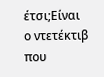έτσι;Είναι ο ντετέκτιβ που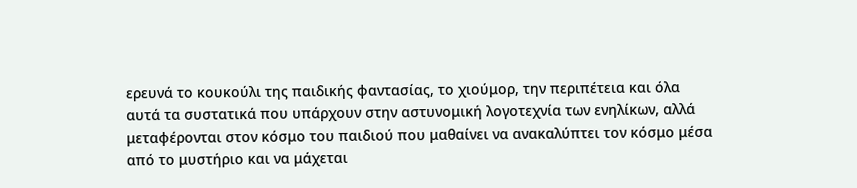ερευνά το κουκούλι της παιδικής φαντασίας, το χιούμορ, την περιπέτεια και όλα αυτά τα συστατικά που υπάρχουν στην αστυνομική λογοτεχνία των ενηλίκων, αλλά μεταφέρονται στον κόσμο του παιδιού που μαθαίνει να ανακαλύπτει τον κόσμο μέσα από το μυστήριο και να μάχεται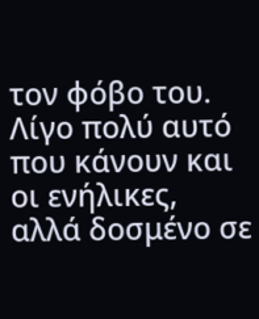τον φόβο του. Λίγο πολύ αυτό που κάνουν και οι ενήλικες, αλλά δοσμένο σε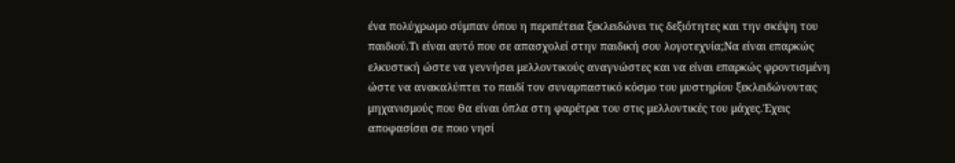ένα πολύχρωμο σύμπαν όπου η περιπέτεια ξεκλειδώνει τις δεξιότητες και την σκέψη του παιδιού.Τι είναι αυτό που σε απασχολεί στην παιδική σου λογοτεχνία;Να είναι επαρκώς ελκυστική ώστε να γεννήσει μελλοντικούς αναγνώστες και να είναι επαρκώς φροντισμένη ώστε να ανακαλύπτει το παιδί τον συναρπαστικό κόσμο του μυστηρίου ξεκλειδώνοντας μηχανισμούς που θα είναι όπλα στη φαρέτρα του στις μελλοντικές του μάχες.Έχεις αποφασίσει σε ποιο νησί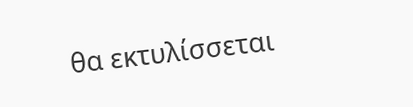θα εκτυλίσσεται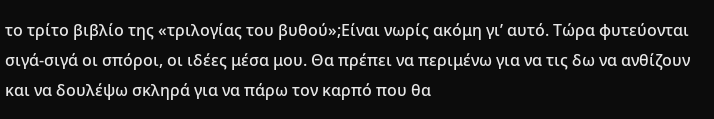το τρίτο βιβλίο της «τριλογίας του βυθού»;Είναι νωρίς ακόμη γι’ αυτό. Τώρα φυτεύονται σιγά-σιγά οι σπόροι, οι ιδέες μέσα μου. Θα πρέπει να περιμένω για να τις δω να ανθίζουν και να δουλέψω σκληρά για να πάρω τον καρπό που θα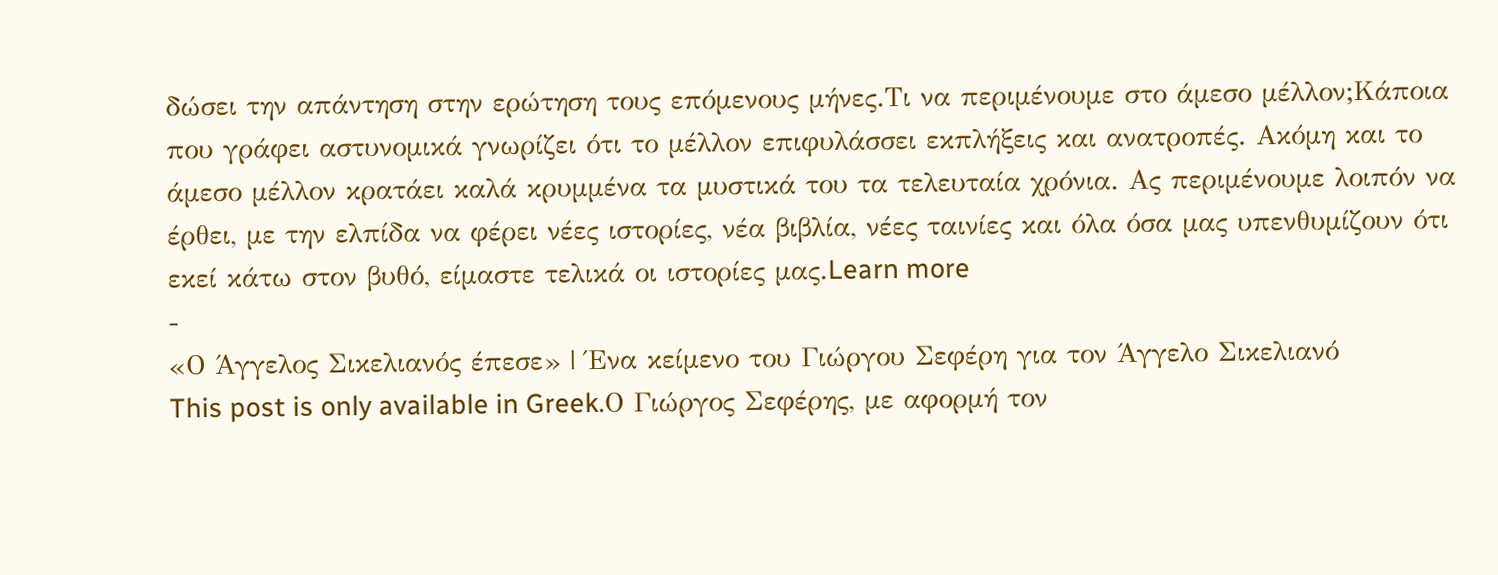δώσει την απάντηση στην ερώτηση τους επόμενους μήνες.Τι να περιμένουμε στο άμεσο μέλλον;Κάποια που γράφει αστυνομικά γνωρίζει ότι το μέλλον επιφυλάσσει εκπλήξεις και ανατροπές. Ακόμη και το άμεσο μέλλον κρατάει καλά κρυμμένα τα μυστικά του τα τελευταία χρόνια. Ας περιμένουμε λοιπόν να έρθει, με την ελπίδα να φέρει νέες ιστορίες, νέα βιβλία, νέες ταινίες και όλα όσα μας υπενθυμίζουν ότι εκεί κάτω στον βυθό, είμαστε τελικά οι ιστορίες μας.Learn more
-
«Ο Άγγελος Σικελιανός έπεσε» | Ένα κείμενο του Γιώργου Σεφέρη για τον Άγγελο Σικελιανό
This post is only available in Greek.Ο Γιώργος Σεφέρης, με αφορμή τον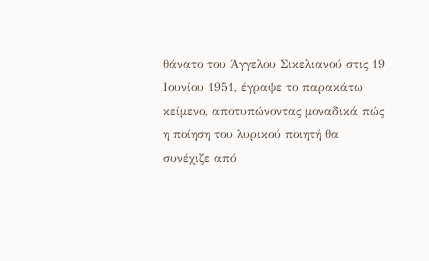θάνατο του Άγγελου Σικελιανού στις 19 Ιουνίου 1951, έγραψε το παρακάτω κείμενο, αποτυπώνοντας μοναδικά πώς η ποίηση του λυρικού ποιητή θα συνέχιζε από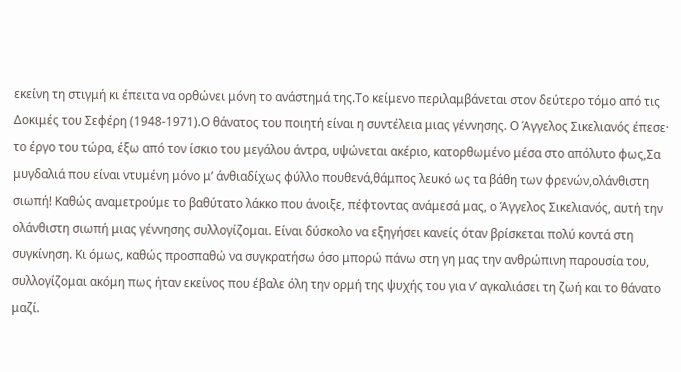εκείνη τη στιγμή κι έπειτα να ορθώνει μόνη το ανάστημά της.Το κείμενο περιλαμβάνεται στον δεύτερο τόμο από τις Δοκιμές του Σεφέρη (1948-1971).Ο θάνατος του ποιητή είναι η συντέλεια μιας γέννησης. Ο Άγγελος Σικελιανός έπεσε· το έργο του τώρα, έξω από τον ίσκιο του μεγάλου άντρα, υψώνεται ακέριο, κατορθωμένο μέσα στο απόλυτο φως,Σα μυγδαλιά που είναι ντυμένη μόνο μ’ άνθιαδίχως φύλλο πουθενά,θάμπος λευκό ως τα βάθη των φρενών,ολάνθιστη σιωπή! Καθώς αναμετρούμε το βαθύτατο λάκκο που άνοιξε, πέφτοντας ανάμεσά μας, ο Άγγελος Σικελιανός, αυτή την ολάνθιστη σιωπή μιας γέννησης συλλογίζομαι. Είναι δύσκολο να εξηγήσει κανείς όταν βρίσκεται πολύ κοντά στη συγκίνηση. Κι όμως, καθώς προσπαθώ να συγκρατήσω όσο μπορώ πάνω στη γη μας την ανθρώπινη παρουσία του, συλλογίζομαι ακόμη πως ήταν εκείνος που έβαλε όλη την ορμή της ψυχής του για ν’ αγκαλιάσει τη ζωή και το θάνατο μαζί.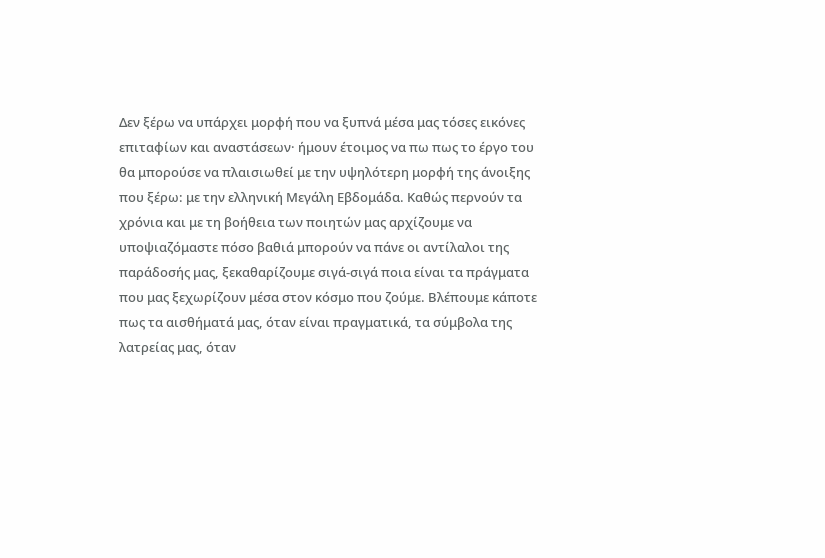Δεν ξέρω να υπάρχει μορφή που να ξυπνά μέσα μας τόσες εικόνες επιταφίων και αναστάσεων· ήμουν έτοιμος να πω πως το έργο του θα μπορούσε να πλαισιωθεί με την υψηλότερη μορφή της άνοιξης που ξέρω: με την ελληνική Μεγάλη Εβδομάδα. Καθώς περνούν τα χρόνια και με τη βοήθεια των ποιητών μας αρχίζουμε να υποψιαζόμαστε πόσο βαθιά μπορούν να πάνε οι αντίλαλοι της παράδοσής μας, ξεκαθαρίζουμε σιγά-σιγά ποια είναι τα πράγματα που μας ξεχωρίζουν μέσα στον κόσμο που ζούμε. Βλέπουμε κάποτε πως τα αισθήματά μας, όταν είναι πραγματικά, τα σύμβολα της λατρείας μας, όταν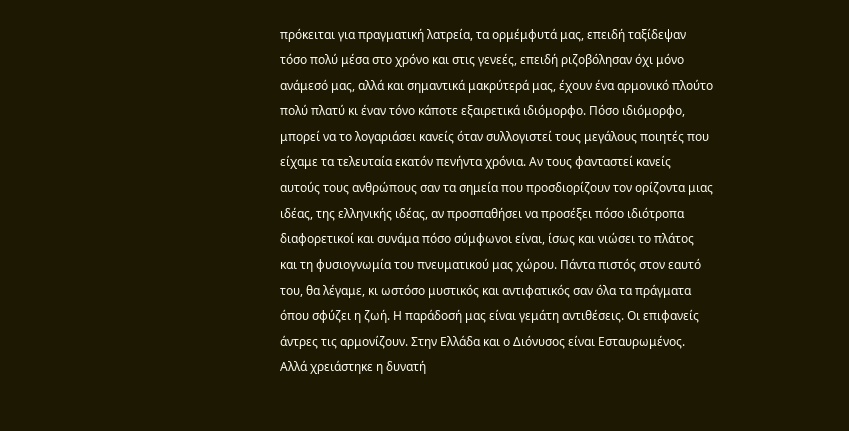πρόκειται για πραγματική λατρεία, τα ορμέμφυτά μας, επειδή ταξίδεψαν τόσο πολύ μέσα στο χρόνο και στις γενεές, επειδή ριζοβόλησαν όχι μόνο ανάμεσό μας, αλλά και σημαντικά μακρύτερά μας, έχουν ένα αρμονικό πλούτο πολύ πλατύ κι έναν τόνο κάποτε εξαιρετικά ιδιόμορφο. Πόσο ιδιόμορφο, μπορεί να το λογαριάσει κανείς όταν συλλογιστεί τους μεγάλους ποιητές που είχαμε τα τελευταία εκατόν πενήντα χρόνια. Αν τους φανταστεί κανείς αυτούς τους ανθρώπους σαν τα σημεία που προσδιορίζουν τον ορίζοντα μιας ιδέας, της ελληνικής ιδέας, αν προσπαθήσει να προσέξει πόσο ιδιότροπα διαφορετικοί και συνάμα πόσο σύμφωνοι είναι, ίσως και νιώσει το πλάτος και τη φυσιογνωμία του πνευματικού μας χώρου. Πάντα πιστός στον εαυτό του, θα λέγαμε, κι ωστόσο μυστικός και αντιφατικός σαν όλα τα πράγματα όπου σφύζει η ζωή. Η παράδοσή μας είναι γεμάτη αντιθέσεις. Οι επιφανείς άντρες τις αρμονίζουν. Στην Ελλάδα και ο Διόνυσος είναι Εσταυρωμένος. Αλλά χρειάστηκε η δυνατή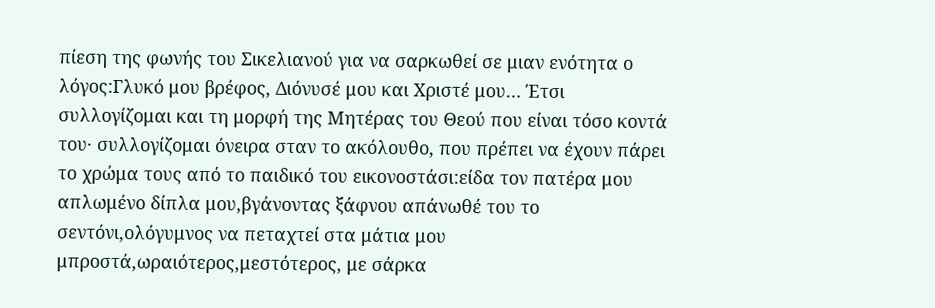πίεση της φωνής του Σικελιανού για να σαρκωθεί σε μιαν ενότητα ο λόγος:Γλυκό μου βρέφος, Διόνυσέ μου και Χριστέ μου… Έτσι συλλογίζομαι και τη μορφή της Μητέρας του Θεού που είναι τόσο κοντά του· συλλογίζομαι όνειρα σταν το ακόλουθο, που πρέπει να έχουν πάρει το χρώμα τους από το παιδικό του εικονοστάσι:είδα τον πατέρα μου απλωμένο δίπλα μου,βγάνοντας ξάφνου απάνωθέ του το σεντόνι,ολόγυμνος να πεταχτεί στα μάτια μου μπροστά,ωραιότερος,μεστότερος, με σάρκα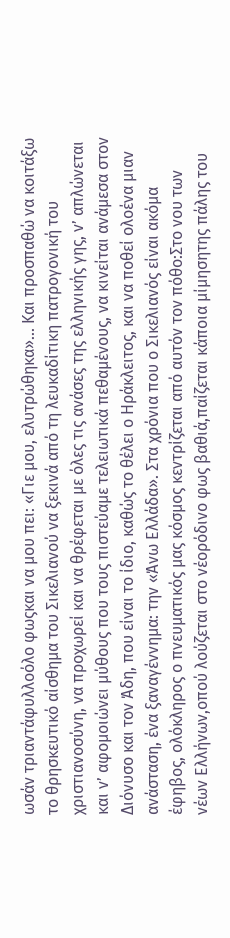ωσάν τριαντάφυλλοόλο φωςκαι να μου πει: «Γιε μου, ελυτρώθηκα»... Και προσπαθώ να κοιτάξω το θρησκευτικό αίσθημα του Σικελιανού να ξεκινά από τη λευκαδίτικη πατρογονική του χριστιανοσύνη, να προχωρεί και να θρέφεται με όλες τις ανάσες της ελληνικής γης, ν’ απλώνεται και ν’ αφομοιώνει μύθους που τους πιστεύαμε τελειωτικά πεθαμένους, να κινείται ανάμεσα στον Διόνυσο και τον Άδη, που είναι το ίδιο, καθώς το θέλει ο Ηράκλειτος, και να ποθεί ολοένα μιαν ανάσταση, ένα ξαναγέννημα: την «Άνω Ελλάδα». Στα χρόνια που ο Σικελιανός είναι ακόμα έφηβος, ολόκληρος ο πνευματικός μας κόσμος κεντρίζεται από αυτόν τον πόθο:Στο νου των νέων Ελλήνων,οπού λούζεται στο νέορόδινο φως βαθιά,παίζεται κάποια μίμησητης πάλης του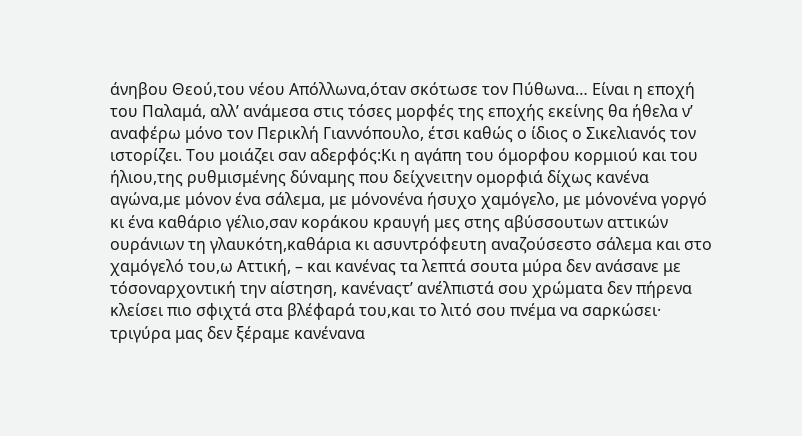άνηβου Θεού,του νέου Απόλλωνα,όταν σκότωσε τον Πύθωνα… Είναι η εποχή του Παλαμά, αλλ’ ανάμεσα στις τόσες μορφές της εποχής εκείνης θα ήθελα ν’ αναφέρω μόνο τον Περικλή Γιαννόπουλο, έτσι καθώς ο ίδιος ο Σικελιανός τον ιστορίζει. Του μοιάζει σαν αδερφός:Κι η αγάπη του όμορφου κορμιού και του ήλιου,της ρυθμισμένης δύναμης που δείχνειτην ομορφιά δίχως κανένα αγώνα,με μόνον ένα σάλεμα, με μόνονένα ήσυχο χαμόγελο, με μόνονένα γοργό κι ένα καθάριο γέλιο,σαν κοράκου κραυγή μες στης αβύσσουτων αττικών ουράνιων τη γλαυκότη,καθάρια κι ασυντρόφευτη αναζούσεστο σάλεμα και στο χαμόγελό του,ω Αττική, – και κανένας τα λεπτά σουτα μύρα δεν ανάσανε με τόσοναρχοντική την αίστηση, κανέναςτ’ ανέλπιστά σου χρώματα δεν πήρενα κλείσει πιο σφιχτά στα βλέφαρά του,και το λιτό σου πνέμα να σαρκώσει· τριγύρα μας δεν ξέραμε κανένανα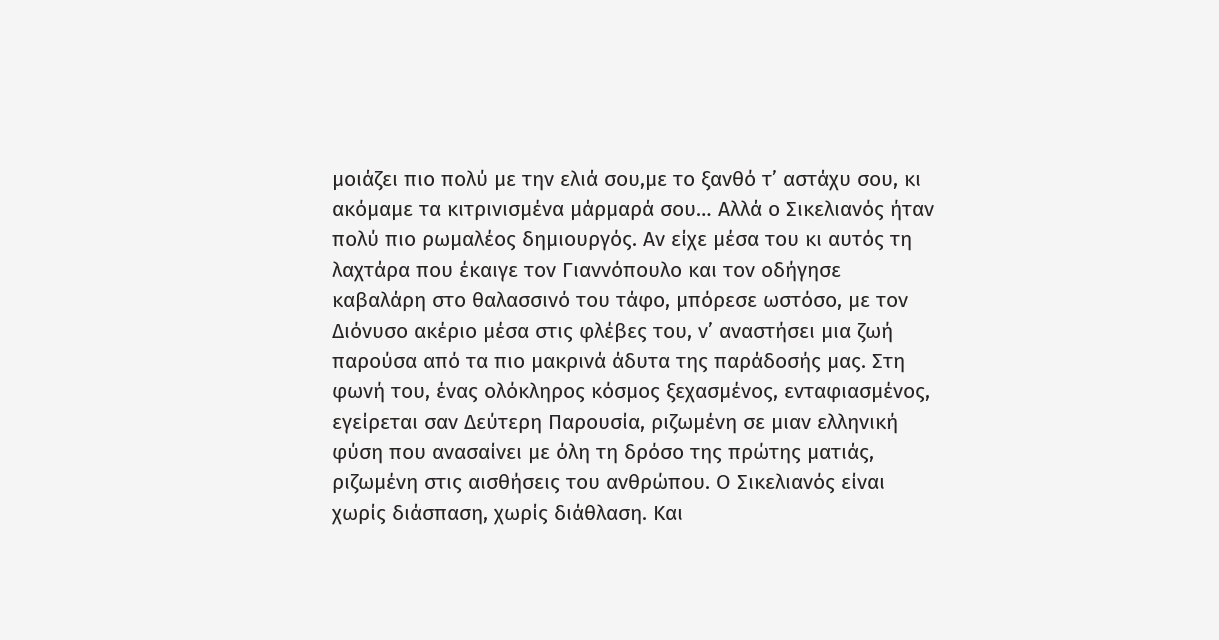μοιάζει πιο πολύ με την ελιά σου,με το ξανθό τ’ αστάχυ σου, κι ακόμαμε τα κιτρινισμένα μάρμαρά σου… Αλλά ο Σικελιανός ήταν πολύ πιο ρωμαλέος δημιουργός. Αν είχε μέσα του κι αυτός τη λαχτάρα που έκαιγε τον Γιαννόπουλο και τον οδήγησε καβαλάρη στο θαλασσινό του τάφο, μπόρεσε ωστόσο, με τον Διόνυσο ακέριο μέσα στις φλέβες του, ν’ αναστήσει μια ζωή παρούσα από τα πιο μακρινά άδυτα της παράδοσής μας. Στη φωνή του, ένας ολόκληρος κόσμος ξεχασμένος, ενταφιασμένος, εγείρεται σαν Δεύτερη Παρουσία, ριζωμένη σε μιαν ελληνική φύση που ανασαίνει με όλη τη δρόσο της πρώτης ματιάς, ριζωμένη στις αισθήσεις του ανθρώπου. Ο Σικελιανός είναι χωρίς διάσπαση, χωρίς διάθλαση. Και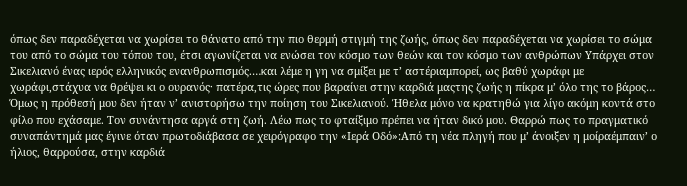όπως δεν παραδέχεται να χωρίσει το θάνατο από την πιο θερμή στιγμή της ζωής, όπως δεν παραδέχεται να χωρίσει το σώμα του από το σώμα του τόπου του, έτσι αγωνίζεται να ενώσει τον κόσμο των θεών και τον κόσμο των ανθρώπων Υπάρχει στον Σικελιανό ένας ιερός ελληνικός ενανθρωπισμός.…και λέμε η γη να σμίξει με τ’ αστέριαμπορεί, ως βαθύ χωράφι με χωράφι,στάχυα να θρέψει κι ο ουρανός· πατέρα,τις ώρες που βαραίνει στην καρδιά μαςτης ζωής η πίκρα μ’ όλο της το βάρος… Όμως η πρόθεσή μου δεν ήταν ν’ ανιστορήσω την ποίηση του Σικελιανού. Ήθελα μόνο να κρατηθώ για λίγο ακόμη κοντά στο φίλο που εχάσαμε. Τον συνάντησα αργά στη ζωή. Λέω πως το φταίξιμο πρέπει να ήταν δικό μου. Θαρρώ πως το πραγματικό συναπάντημά μας έγινε όταν πρωτοδιάβασα σε χειρόγραφο την «Ιερά Οδό»:Από τη νέα πληγή που μ’ άνοιξεν η μοίραέμπαιν’ ο ήλιος, θαρρούσα, στην καρδιά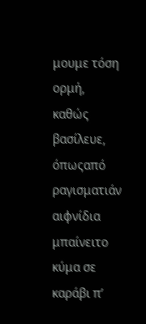μουμε τόση ορμή, καθώς βασίλευε, όπωςαπό ραγισματιάν αιφνίδια μπαίνειτο κύμα σε καράβι π’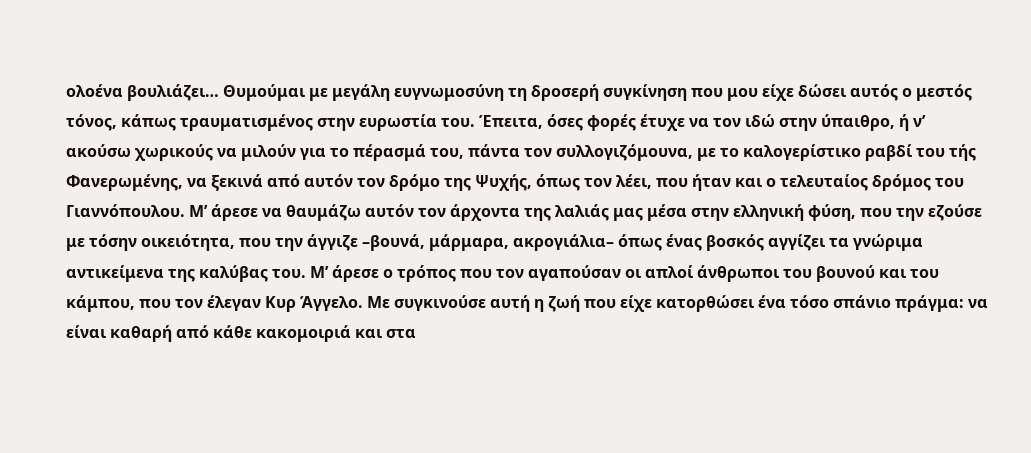ολοένα βουλιάζει… Θυμούμαι με μεγάλη ευγνωμοσύνη τη δροσερή συγκίνηση που μου είχε δώσει αυτός ο μεστός τόνος, κάπως τραυματισμένος στην ευρωστία του. Έπειτα, όσες φορές έτυχε να τον ιδώ στην ύπαιθρο, ή ν’ ακούσω χωρικούς να μιλούν για το πέρασμά του, πάντα τον συλλογιζόμουνα, με το καλογερίστικο ραβδί του τής Φανερωμένης, να ξεκινά από αυτόν τον δρόμο της Ψυχής, όπως τον λέει, που ήταν και ο τελευταίος δρόμος του Γιαννόπουλου. Μ’ άρεσε να θαυμάζω αυτόν τον άρχοντα της λαλιάς μας μέσα στην ελληνική φύση, που την εζούσε με τόσην οικειότητα, που την άγγιζε –βουνά, μάρμαρα, ακρογιάλια– όπως ένας βοσκός αγγίζει τα γνώριμα αντικείμενα της καλύβας του. Μ’ άρεσε ο τρόπος που τον αγαπούσαν οι απλοί άνθρωποι του βουνού και του κάμπου, που τον έλεγαν Κυρ Άγγελο. Με συγκινούσε αυτή η ζωή που είχε κατορθώσει ένα τόσο σπάνιο πράγμα: να είναι καθαρή από κάθε κακομοιριά και στα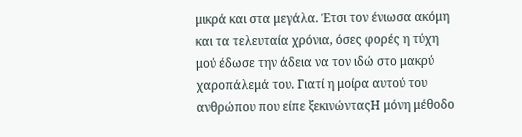μικρά και στα μεγάλα. Έτσι τον ένιωσα ακόμη και τα τελευταία χρόνια, όσες φορές η τύχη μού έδωσε την άδεια να τον ιδώ στο μακρύ χαροπάλεμά του. Γιατί η μοίρα αυτού του ανθρώπου που είπε ξεκινώνταςΗ μόνη μέθοδο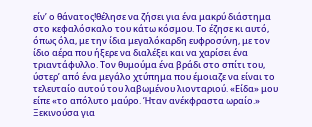είν’ ο θάνατος!θέλησε να ζήσει για ένα μακρύ διάστημα στο κεφαλόσκαλο του κάτω κόσμου. Το έζησε κι αυτό, όπως όλα, με την ίδια μεγαλόκαρδη ευφροσύνη, με τον ίδιο αέρα που ήξερε να διαλέξει και να χαρίσει ένα τριαντάφυλλο. Τον θυμούμα ένα βράδι στο σπίτι του, ύστερ’ από ένα μεγάλο χτύπημα που έμοιαζε να είναι το τελευταίο αυτού του λαβωμένου λιονταριού. «Είδα» μου είπε «το απόλυτο μαύρο. Ήταν ανέκφραστα ωραίο.» Ξεκινούσα για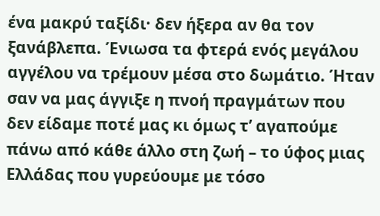ένα μακρύ ταξίδι· δεν ήξερα αν θα τον ξανάβλεπα. Ένιωσα τα φτερά ενός μεγάλου αγγέλου να τρέμουν μέσα στο δωμάτιο. Ήταν σαν να μας άγγιξε η πνοή πραγμάτων που δεν είδαμε ποτέ μας κι όμως τ’ αγαπούμε πάνω από κάθε άλλο στη ζωή – το ύφος μιας Ελλάδας που γυρεύουμε με τόσο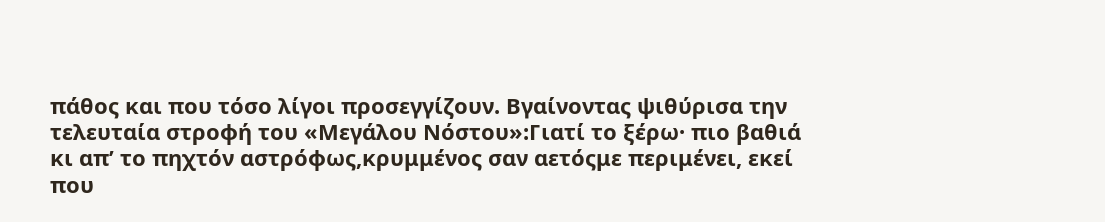πάθος και που τόσο λίγοι προσεγγίζουν. Βγαίνοντας ψιθύρισα την τελευταία στροφή του «Μεγάλου Νόστου»:Γιατί το ξέρω· πιο βαθιά κι απ’ το πηχτόν αστρόφως,κρυμμένος σαν αετόςμε περιμένει, εκεί που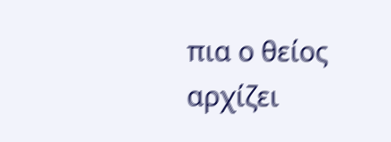πια ο θείος αρχίζει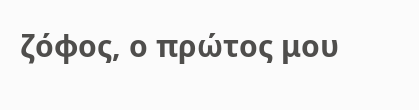ζόφος, ο πρώτος μου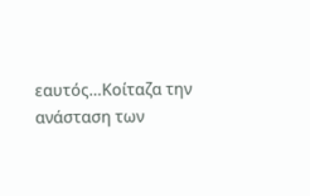εαυτός…Κοίταζα την ανάσταση των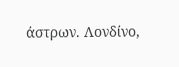άστρων. Λονδίνο,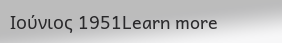Ιούνιος 1951Learn more